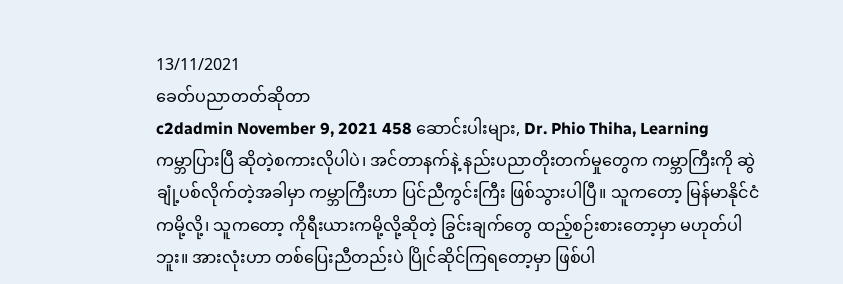13/11/2021
ခေတ်ပညာတတ်ဆိုတာ
c2dadmin November 9, 2021 458 ဆောင်းပါးများ, Dr. Phio Thiha, Learning
ကမ္ဘာပြားပြီ ဆိုတဲ့စကားလိုပါပဲ၊ အင်တာနက်နဲ့ နည်းပညာတိုးတက်မှုတွေက ကမ္ဘာကြီးကို ဆွဲချုံ့ပစ်လိုက်တဲ့အခါမှာ ကမ္ဘာကြီးဟာ ပြင်ညီကွင်းကြီး ဖြစ်သွားပါပြီ။ သူကတော့ မြန်မာနိုင်ငံကမို့လို့၊ သူကတော့ ကိုရီးယားကမို့လို့ဆိုတဲ့ ခြွင်းချက်တွေ ထည့်စဉ်းစားတော့မှာ မဟုတ်ပါဘူး။ အားလုံးဟာ တစ်ပြေးညီတည်းပဲ ပြိုင်ဆိုင်ကြရတော့မှာ ဖြစ်ပါ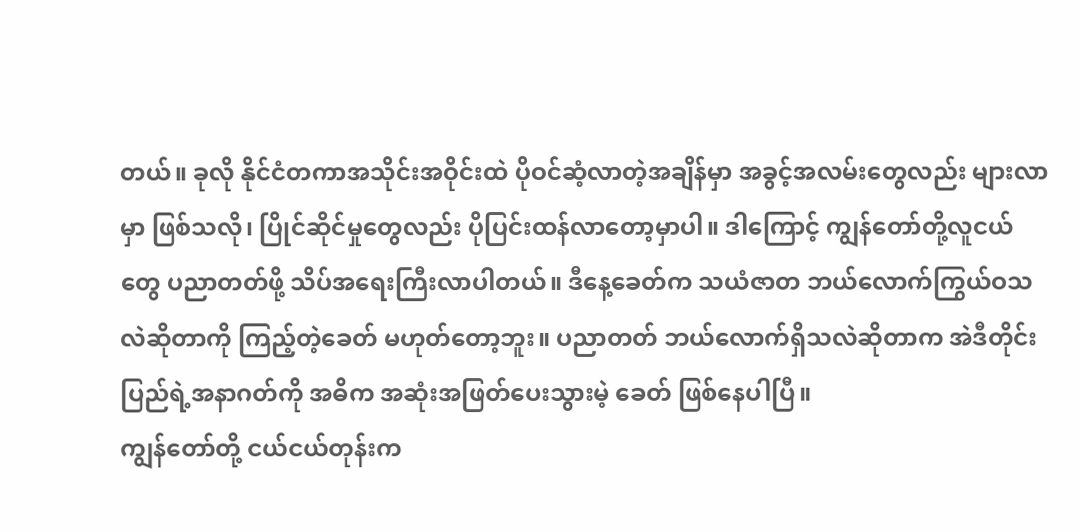တယ်။ ခုလို နိုင်ငံတကာအသိုင်းအဝိုင်းထဲ ပိုဝင်ဆံ့လာတဲ့အချိန်မှာ အခွင့်အလမ်းတွေလည်း များလာမှာ ဖြစ်သလို၊ ပြိုင်ဆိုင်မှုတွေလည်း ပိုပြင်းထန်လာတော့မှာပါ။ ဒါကြောင့် ကျွန်တော်တို့လူငယ်တွေ ပညာတတ်ဖို့ သိပ်အရေးကြီးလာပါတယ်။ ဒီနေ့ခေတ်က သယံဇာတ ဘယ်လောက်ကြွယ်ဝသလဲဆိုတာကို ကြည့်တဲ့ခေတ် မဟုတ်တော့ဘူး။ ပညာတတ် ဘယ်လောက်ရှိသလဲဆိုတာက အဲဒီတိုင်းပြည်ရဲ့အနာဂတ်ကို အဓိက အဆုံးအဖြတ်ပေးသွားမဲ့ ခေတ် ဖြစ်နေပါပြီ။
ကျွန်တော်တို့ ငယ်ငယ်တုန်းက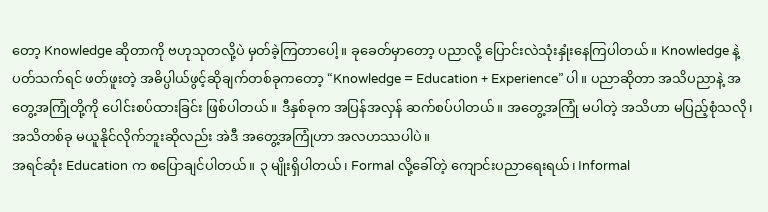တော့ Knowledge ဆိုတာကို ဗဟုသုတလို့ပဲ မှတ်ခဲ့ကြတာပေါ့။ ခုခေတ်မှာတော့ ပညာလို့ ပြောင်းလဲသုံးနှုံးနေကြပါတယ်။ Knowledge နဲ့ ပတ်သက်ရင် ဖတ်ဖူးတဲ့ အဓိပ္ပါယ်ဖွင့်ဆိုချက်တစ်ခုကတော့ “Knowledge = Education + Experience” ပါ။ ပညာဆိုတာ အသိပညာနဲ့ အတွေ့အကြုံတို့ကို ပေါင်းစပ်ထားခြင်း ဖြစ်ပါတယ်။ ဒီနှစ်ခုက အပြန်အလှန် ဆက်စပ်ပါတယ်။ အတွေ့အကြုံ မပါတဲ့ အသိဟာ မပြည့်စုံသလို၊ အသိတစ်ခု မယူနိုင်လိုက်ဘူးဆိုလည်း အဲဒီ အတွေ့အကြုံဟာ အလဟဿပါပဲ။
အရင်ဆုံး Education က စပြောချင်ပါတယ်။ ၃ မျိုးရှိပါတယ်၊ Formal လို့ခေါ်တဲ့ ကျောင်းပညာရေးရယ်၊ Informal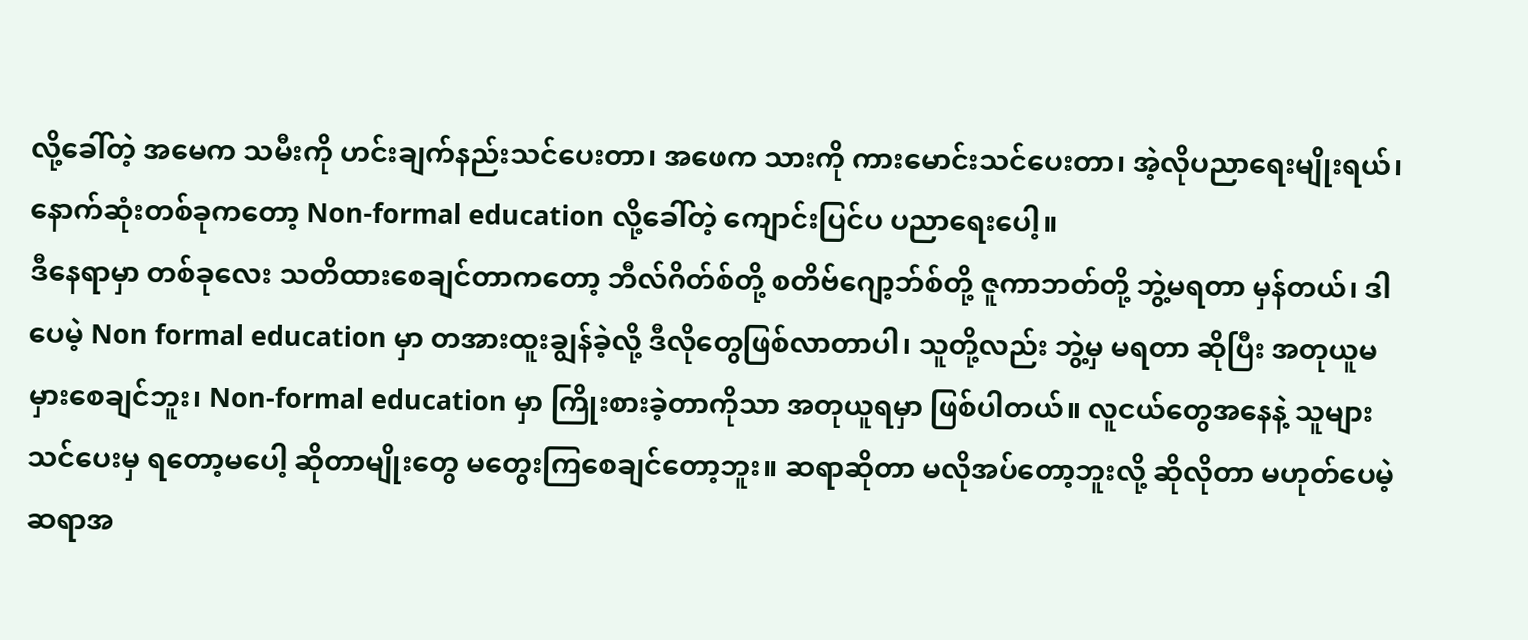လို့ခေါ်တဲ့ အမေက သမီးကို ဟင်းချက်နည်းသင်ပေးတာ၊ အဖေက သားကို ကားမောင်းသင်ပေးတာ၊ အဲ့လိုပညာရေးမျိုးရယ်၊ နောက်ဆုံးတစ်ခုကတော့ Non-formal education လို့ခေါ်တဲ့ ကျောင်းပြင်ပ ပညာရေးပေါ့။
ဒီနေရာမှာ တစ်ခုလေး သတိထားစေချင်တာကတော့ ဘီလ်ဂိတ်စ်တို့ စတိဗ်ဂျော့ဘ်စ်တို့ ဇူကာဘတ်တို့ ဘွဲ့မရတာ မှန်တယ်၊ ဒါပေမဲ့ Non formal education မှာ တအားထူးချွန်ခဲ့လို့ ဒီလိုတွေဖြစ်လာတာပါ၊ သူတို့လည်း ဘွဲ့မှ မရတာ ဆိုပြီး အတုယူမမှားစေချင်ဘူး၊ Non-formal education မှာ ကြိုးစားခဲ့တာကိုသာ အတုယူရမှာ ဖြစ်ပါတယ်။ လူငယ်တွေအနေနဲ့ သူများသင်ပေးမှ ရတော့မပေါ့ ဆိုတာမျိုးတွေ မတွေးကြစေချင်တော့ဘူး။ ဆရာဆိုတာ မလိုအပ်တော့ဘူးလို့ ဆိုလိုတာ မဟုတ်ပေမဲ့ ဆရာအ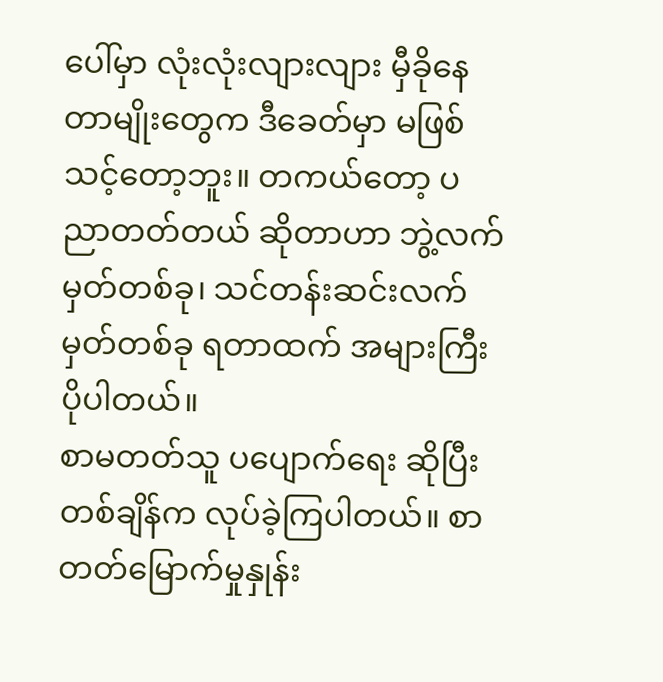ပေါ်မှာ လုံးလုံးလျားလျား မှီခိုနေတာမျိုးတွေက ဒီခေတ်မှာ မဖြစ်သင့်တော့ဘူး။ တကယ်တော့ ပညာတတ်တယ် ဆိုတာဟာ ဘွဲ့လက်မှတ်တစ်ခု၊ သင်တန်းဆင်းလက်မှတ်တစ်ခု ရတာထက် အများကြီး ပိုပါတယ်။
စာမတတ်သူ ပပျောက်ရေး ဆိုပြီး တစ်ချိန်က လုပ်ခဲ့ကြပါတယ်။ စာတတ်မြောက်မှုနှုန်း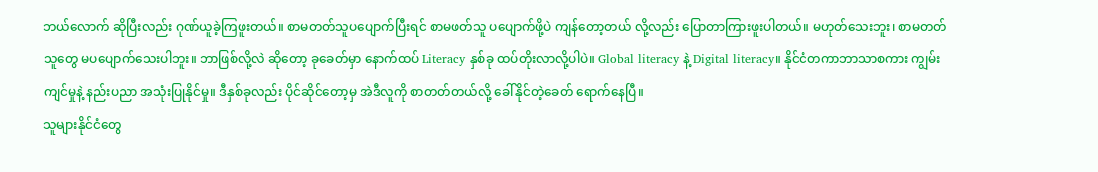ဘယ်လောက် ဆိုပြီးလည်း ဂုဏ်ယူခဲ့ကြဖူးတယ်။ စာမတတ်သူပပျောက်ပြီးရင် စာမဖတ်သူ ပပျောက်ဖို့ပဲ ကျန်တော့တယ် လို့လည်း ပြောတာကြားဖူးပါတယ်။ မဟုတ်သေးဘူး၊ စာမတတ်သူတွေ မပပျောက်သေးပါဘူး။ ဘာဖြစ်လို့လဲ ဆိုတော့ ခုခေတ်မှာ နောက်ထပ် Literacy နှစ်ခု ထပ်တိုးလာလို့ပါပဲ။ Global literacy နဲ့ Digital literacy။ နိုင်ငံတကာဘာသာစကား ကျွမ်းကျင်မှုနဲ့ နည်းပညာ အသုံးပြုနိုင်မှု။ ဒီနှစ်ခုလည်း ပိုင်ဆိုင်တော့မှ အဲဒီလူကို စာတတ်တယ်လို့ ခေါ်နိုင်တဲ့ခေတ် ရောက်နေပြီ။
သူများနိုင်ငံတွေ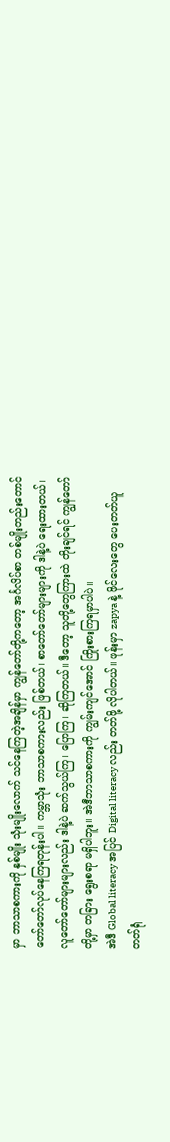မှာ ဘာသာစကားကို နှစ်မျိုး သုံးမျိုးလောက် သင်နေကြတဲ့အချိန်မှာ ကျွန်တော်တို့ကတော့ အင်္ဂလိပ်စာ တစ်မျိုးတည်းတောင် တော်တော်လုပ်နေကြရတုန်းပါ။ ကမ္ဘာသုံး ဘာသာစကားလည်း ဖြစ်တယ်၊ စာတော်တော်များများကို ဒါနဲ့ပဲ ရေးထားတယ်၊ လူတော်တော်များများလည်း ဒါနဲ့ပဲ ဆက်သွယ်ကြ၊ ပြောကြ၊ ဆိုကြတယ်။ ဒီတော့ သူတို့တွေကြားထဲ တိုးချင်ရင် ကျွန်တော်တို့မှာ တခြား ရွေးစရာ မရှိပါဘူး။ အဲဒီဘာသာစကားကို ကျွမ်းကျင်အောင် ကြိုးစားကြရမှာပါပဲ။
အဲဒီ Global literacy အပြင် Digital literacy လည်း တတ်ဖို့ လိုပါတယ်။ ဖုန်းမှာ zapya နဲ့ ဖိုင်လေးတွေ ပေးတတ်ယူတတ်ရုံ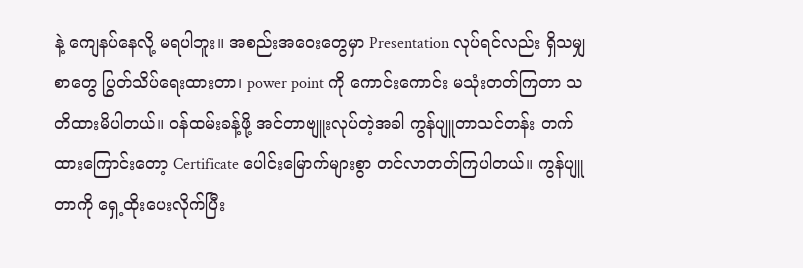နဲ့ ကျေနပ်နေလို့ မရပါဘူး။ အစည်းအဝေးတွေမှာ Presentation လုပ်ရင်လည်း ရှိသမျှ စာတွေ ပြွတ်သိပ်ရေးထားတာ၊ power point ကို ကောင်းကောင်း မသုံးတတ်ကြတာ သတိထားမိပါတယ်။ ဝန်ထမ်းခန့်ဖို့ အင်တာဗျူးလုပ်တဲ့အခါ ကွန်ပျူတာသင်တန်း တက်ထားကြောင်းတော့ Certificate ပေါင်းမြောက်များစွာ တင်လာတတ်ကြပါတယ်။ ကွန်ပျူတာကို ရှေ့ထိုးပေးလိုက်ပြီး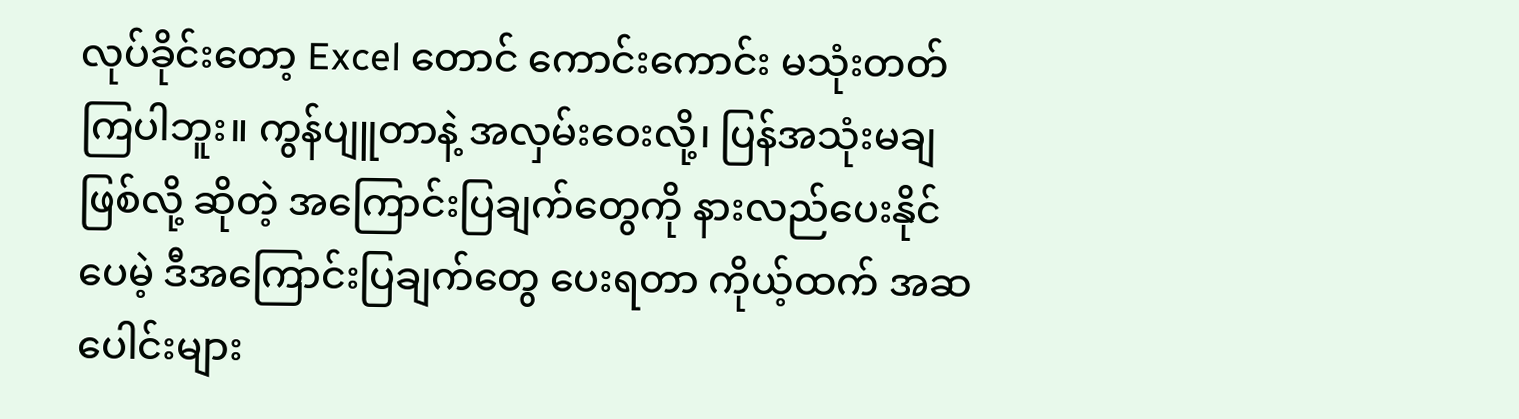လုပ်ခိုင်းတော့ Excel တောင် ကောင်းကောင်း မသုံးတတ်ကြပါဘူး။ ကွန်ပျူတာနဲ့ အလှမ်းဝေးလို့၊ ပြန်အသုံးမချဖြစ်လို့ ဆိုတဲ့ အကြောင်းပြချက်တွေကို နားလည်ပေးနိုင်ပေမဲ့ ဒီအကြောင်းပြချက်တွေ ပေးရတာ ကိုယ့်ထက် အဆပေါင်းများ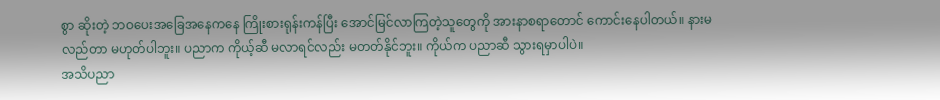စွာ ဆိုးတဲ့ ဘဝပေးအခြေအနေကနေ ကြိုးစားရုန်းကန်ပြီး အောင်မြင်လာကြတဲ့သူတွေကို အားနာစရာတောင် ကောင်းနေပါတယ်။ နားမလည်တာ မဟုတ်ပါဘူး။ ပညာက ကိုယ့်ဆီ မလာရင်လည်း မတတ်နိုင်ဘူး။ ကိုယ်က ပညာဆီ သွားရမှာပါပဲ။
အသိပညာ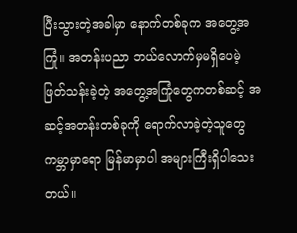ပြီးသွားတဲ့အခါမှာ နောက်တစ်ခုက အတွေ့အကြုံ။ အတန်းပညာ ဘယ်လောက်မှမရှိပေမဲ့ ဖြတ်သန်းခဲ့တဲ့ အတွေ့အကြုံတွေကတစ်ဆင့် အဆင့်အတန်းတစ်ခုကို ရောက်လာခဲ့တဲ့သူတွေ ကမ္ဘာမှာရော မြန်မာမှာပါ အများကြီးရှိပါသေးတယ်။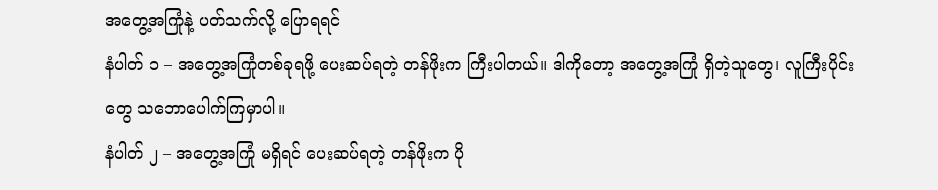အတွေ့အကြုံနဲ့ ပတ်သက်လို့ ပြောရရင်
နံပါတ် ၁ – အတွေ့အကြုံတစ်ခုရဖို့ ပေးဆပ်ရတဲ့ တန်ဖိုးက ကြီးပါတယ်။ ဒါကိုတော့ အတွေ့အကြုံ ရှိတဲ့သူတွေ၊ လူကြီးပိုင်းတွေ သဘောပေါက်ကြမှာပါ။
နံပါတ် ၂ – အတွေ့အကြုံ မရှိရင် ပေးဆပ်ရတဲ့ တန်ဖိုးက ပို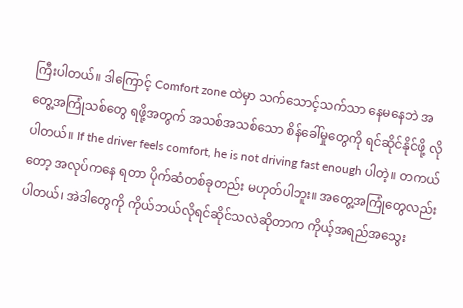ကြီးပါတယ်။ ဒါကြောင့် Comfort zone ထဲမှာ သက်သောင့်သက်သာ နေမနေဘဲ အတွေ့အကြုံသစ်တွေ ရဖို့အတွက် အသစ်အသစ်သော စိန်ခေါ်မှုတွေကို ရင်ဆိုင်နိုင်ဖို့ လိုပါတယ်။ If the driver feels comfort, he is not driving fast enough ပါတဲ့။ တကယ်တော့ အလုပ်ကနေ ရတာ ပိုက်ဆံတစ်ခုတည်း မဟုတ်ပါဘူး။ အတွေ့အကြုံတွေလည်း ပါတယ်၊ အဲဒါတွေကို ကိုယ်ဘယ်လိုရင်ဆိုင်သလဲဆိုတာက ကိုယ့်အရည်အသွေး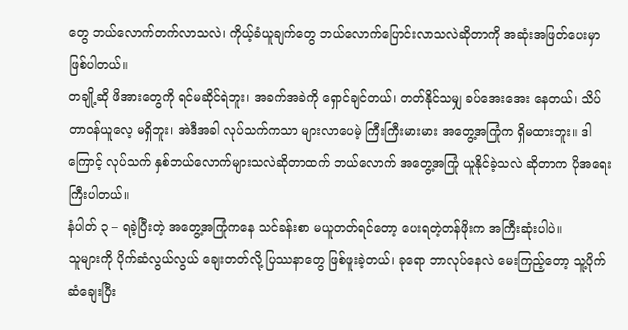တွေ ဘယ်လောက်တက်လာသလဲ၊ ကိုယ့်ခံယူချက်တွေ ဘယ်လောက်ပြောင်းလာသလဲဆိုတာကို အဆုံးအဖြတ်ပေးမှာ ဖြစ်ပါတယ်။
တချို့ဆို ဖိအားတွေကို ရင်မဆိုင်ရဲဘူး၊ အခက်အခဲကို ရှောင်ချင်တယ်၊ တတ်နိုင်သမျှ ခပ်အေးအေး နေတယ်၊ သိပ်တာဝန်ယူလေ့ မရှိဘူး၊ အဲဒီအခါ လုပ်သက်ကသာ များလာပေမဲ့ ကြီးကြီးမားမား အတွေ့အကြုံက ရှိမထားဘူး။ ဒါကြောင့် လုပ်သက် နှစ်ဘယ်လောက်များသလဲဆိုတာထက် ဘယ်လောက် အတွေ့အကြုံ ယူနိုင်ခဲ့သလဲ ဆိုတာက ပိုအရေးကြီးပါတယ်။
နံပါတ် ၃ – ရခဲ့ပြီးတဲ့ အတွေ့အကြုံကနေ သင်ခန်းစာ မယူတတ်ရင်တော့ ပေးရတဲ့တန်ဖိုးက အကြီးဆုံးပါပဲ။
သူများကို ပိုက်ဆံလွယ်လွယ် ချေးတတ်လို့ ပြဿနာတွေ ဖြစ်ဖူးခဲ့တယ်၊ ခုရော ဘာလုပ်နေလဲ မေးကြည့်တော့ သူ့ပိုက်ဆံချေးပြီး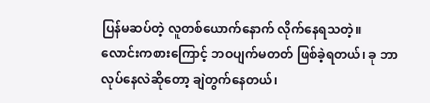ပြန်မဆပ်တဲ့ လူတစ်ယောက်နောက် လိုက်နေရသတဲ့။
လောင်းကစားကြောင့် ဘဝပျက်မတတ် ဖြစ်ခဲ့ရတယ်၊ ခု ဘာလုပ်နေလဲဆိုတော့ ချဲတွက်နေတယ်၊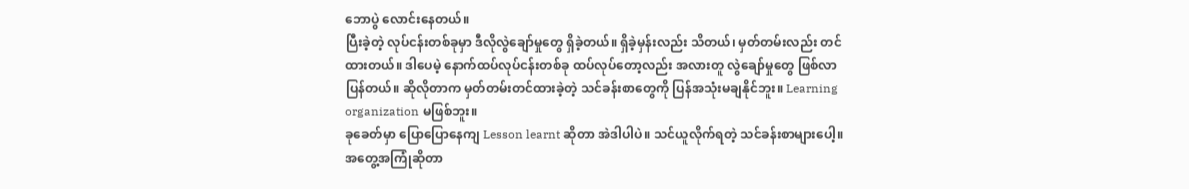ဘောပွဲ လောင်းနေတယ်။
ပြီးခဲ့တဲ့ လုပ်ငန်းတစ်ခုမှာ ဒီလိုလွဲချော်မှုတွေ ရှိခဲ့တယ်။ ရှိခဲ့မှန်းလည်း သိတယ်၊ မှတ်တမ်းလည်း တင်ထားတယ်။ ဒါပေမဲ့ နောက်ထပ်လုပ်ငန်းတစ်ခု ထပ်လုပ်တော့လည်း အလားတူ လွဲချော်မှုတွေ ဖြစ်လာပြန်တယ်။ ဆိုလိုတာက မှတ်တမ်းတင်ထားခဲ့တဲ့ သင်ခန်းစာတွေကို ပြန်အသုံးမချနိုင်ဘူး။ Learning organization မဖြစ်ဘူး။
ခုခေတ်မှာ ပြောပြောနေကျ Lesson learnt ဆိုတာ အဲဒါပါပဲ။ သင်ယူလိုက်ရတဲ့ သင်ခန်းစာများပေါ့။ အတွေ့အကြုံဆိုတာ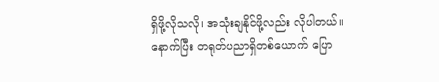ရှိဖို့လိုသလို၊ အသုံးချနိုင်ဖို့လည်း လိုပါတယ်။
နောက်ပြီး တရုတ်ပညာရှိတစ်ယောက် ပြော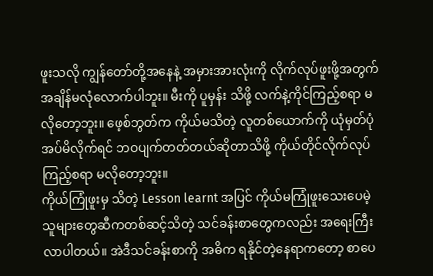ဖူးသလို ကျွန်တော်တို့အနေနဲ့ အမှားအားလုံးကို လိုက်လုပ်ဖူးဖို့အတွက် အချိန်မလုံလောက်ပါဘူး။ မီးကို ပူမှန်း သိဖို့ လက်နဲ့ကိုင်ကြည့်စရာ မလိုတော့ဘူး။ ဖေ့စ်ဘွတ်က ကိုယ်မသိတဲ့ လူတစ်ယောက်ကို ယုံမှတ်ပုံအပ်မိလိုက်ရင် ဘဝပျက်တတ်တယ်ဆိုတာသိဖို့ ကိုယ်တိုင်လိုက်လုပ်ကြည့်စရာ မလိုတော့ဘူး။
ကိုယ်ကြုံဖူးမှ သိတဲ့ Lesson learnt အပြင် ကိုယ်မကြုံဖူးသေးပေမဲ့ သူများတွေဆီကတစ်ဆင့်သိတဲ့ သင်ခန်းစာတွေကလည်း အရေးကြီးလာပါတယ်။ အဲဒီသင်ခန်းစာကို အဓိက ရနိုင်တဲ့နေရာကတော့ စာပေ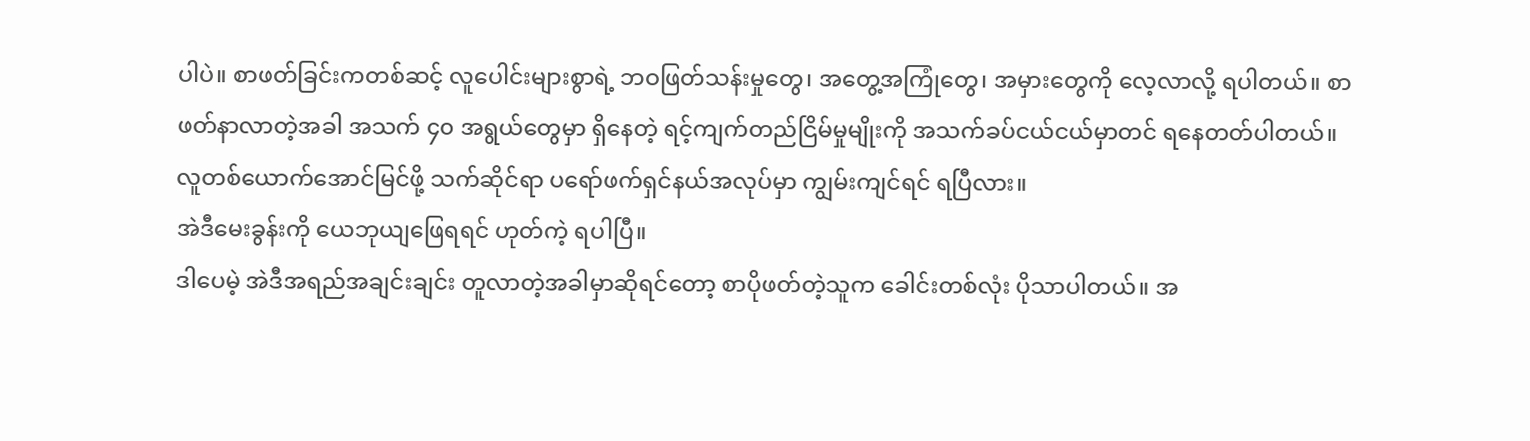ပါပဲ။ စာဖတ်ခြင်းကတစ်ဆင့် လူပေါင်းများစွာရဲ့ ဘဝဖြတ်သန်းမှုတွေ၊ အတွေ့အကြုံတွေ၊ အမှားတွေကို လေ့လာလို့ ရပါတယ်။ စာဖတ်နာလာတဲ့အခါ အသက် ၄၀ အရွယ်တွေမှာ ရှိနေတဲ့ ရင့်ကျက်တည်ငြိမ်မှုမျိုးကို အသက်ခပ်ငယ်ငယ်မှာတင် ရနေတတ်ပါတယ်။
လူတစ်ယောက်အောင်မြင်ဖို့ သက်ဆိုင်ရာ ပရော်ဖက်ရှင်နယ်အလုပ်မှာ ကျွမ်းကျင်ရင် ရပြီလား။
အဲဒီမေးခွန်းကို ယေဘုယျဖြေရရင် ဟုတ်ကဲ့ ရပါပြီ။
ဒါပေမဲ့ အဲဒီအရည်အချင်းချင်း တူလာတဲ့အခါမှာဆိုရင်တော့ စာပိုဖတ်တဲ့သူက ခေါင်းတစ်လုံး ပိုသာပါတယ်။ အ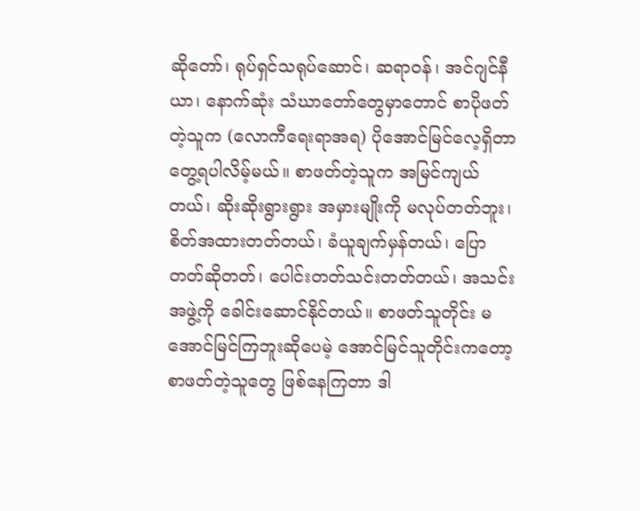ဆိုတော်၊ ရုပ်ရှင်သရုပ်ဆောင်၊ ဆရာဝန်၊ အင်ဂျင်နီယာ၊ နောက်ဆုံး သံဃာတော်တွေမှာတောင် စာပိုဖတ်တဲ့သူက (လောကီရေးရာအရ) ပိုအောင်မြင်လေ့ရှိတာ တွေ့ရပါလိမ့်မယ်။ စာဖတ်တဲ့သူက အမြင်ကျယ်တယ်၊ ဆိုးဆိုးရွားရွား အမှားမျိုးကို မလုပ်တတ်ဘူး၊ စိတ်အထားတတ်တယ်၊ ခံယူချက်မှန်တယ်၊ ပြောတတ်ဆိုတတ်၊ ပေါင်းတတ်သင်းတတ်တယ်၊ အသင်းအဖွဲ့ကို ခေါင်းဆောင်နိုင်တယ်။ စာဖတ်သူတိုင်း မအောင်မြင်ကြဘူးဆိုပေမဲ့ အောင်မြင်သူတိုင်းကတော့ စာဖတ်တဲ့သူတွေ ဖြစ်နေကြတာ ဒါ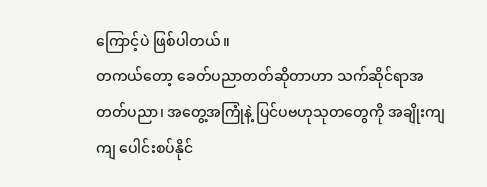ကြောင့်ပဲ ဖြစ်ပါတယ်။
တကယ်တော့ ခေတ်ပညာတတ်ဆိုတာဟာ သက်ဆိုင်ရာအတတ်ပညာ၊ အတွေ့အကြုံနဲ့ ပြင်ပဗဟုသုတတွေကို အချိုးကျကျ ပေါင်းစပ်နိုင်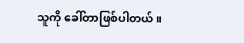သူကို ခေါ်တာဖြစ်ပါတယ်။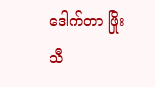ဒေါက်တာ ဖြိုးသီ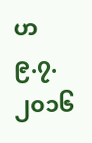ဟ
၉.၇.၂၀၁၆